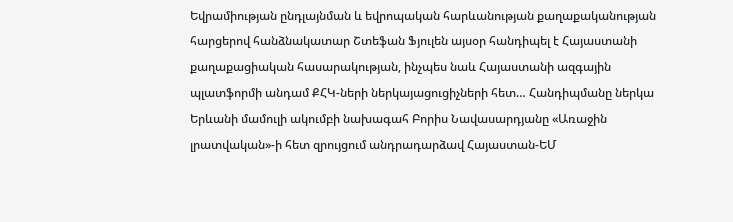Եվրամիության ընդլայնման և եվրոպական հարևանության քաղաքականության հարցերով հանձնակատար Շտեֆան Ֆյուլեն այսօր հանդիպել է Հայաստանի քաղաքացիական հասարակության, ինչպես նաև Հայաստանի ազգային պլատֆորմի անդամ ՔՀԿ-ների ներկայացուցիչների հետ… Հանդիպմանը ներկա Երևանի մամուլի ակումբի նախագահ Բորիս Նավասարդյանը «Առաջին լրատվական»-ի հետ զրույցում անդրադարձավ Հայաստան-ԵՄ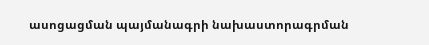ասոցացման պայմանագրի նախաստորագրման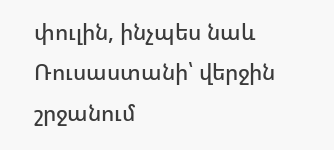փուլին, ինչպես նաև Ռուսաստանի՝ վերջին շրջանում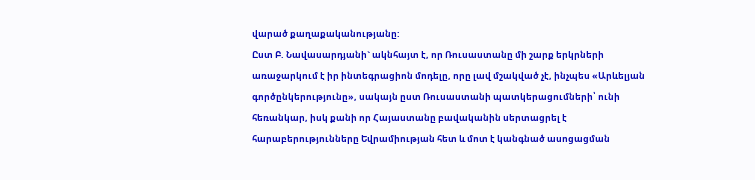վարած քաղաքականությանը:
Ըստ Բ. Նավասարդյանի` ակնհայտ է, որ Ռուսաստանը մի շարք երկրների առաջարկում է իր ինտեգրացիոն մոդելը, որը լավ մշակված չէ, ինչպես «Արևելյան գործընկերությունը», սակայն ըստ Ռուսաստանի պատկերացումների՝ ունի հեռանկար, իսկ քանի որ Հայաստանը բավականին սերտացրել է հարաբերությունները Եվրամիության հետ և մոտ է կանգնած ասոցացման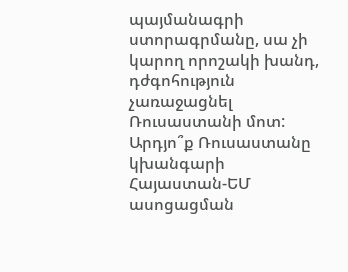պայմանագրի ստորագրմանը, սա չի կարող որոշակի խանդ, դժգոհություն չառաջացնել Ռուսաստանի մոտ:
Արդյո՞ք Ռուսաստանը կխանգարի Հայաստան-ԵՄ ասոցացման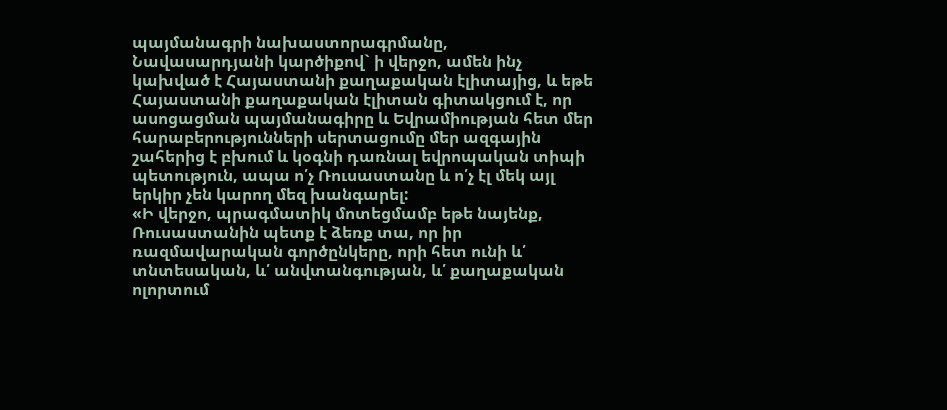պայմանագրի նախաստորագրմանը, Նավասարդյանի կարծիքով` ի վերջո, ամեն ինչ կախված է Հայաստանի քաղաքական էլիտայից, և եթե Հայաստանի քաղաքական էլիտան գիտակցում է, որ ասոցացման պայմանագիրը և Եվրամիության հետ մեր հարաբերությունների սերտացումը մեր ազգային շահերից է բխում և կօգնի դառնալ եվրոպական տիպի պետություն, ապա ո՛չ Ռուսաստանը և ո՛չ էլ մեկ այլ երկիր չեն կարող մեզ խանգարել:
«Ի վերջո, պրագմատիկ մոտեցմամբ եթե նայենք, Ռուսաստանին պետք է ձեռք տա, որ իր ռազմավարական գործընկերը, որի հետ ունի և՛ տնտեսական, և՛ անվտանգության, և՛ քաղաքական ոլորտում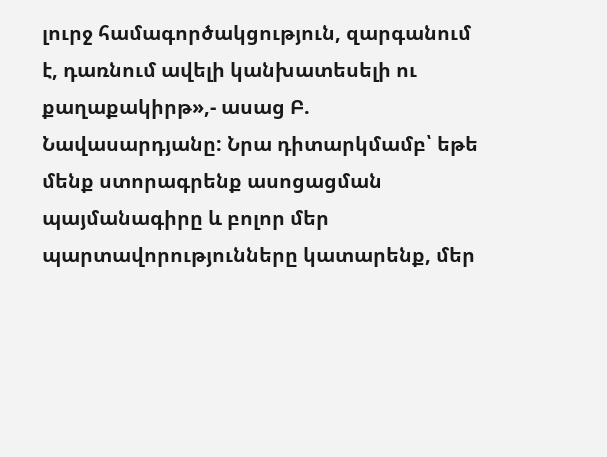լուրջ համագործակցություն, զարգանում է, դառնում ավելի կանխատեսելի ու քաղաքակիրթ»,- ասաց Բ. Նավասարդյանը: Նրա դիտարկմամբ՝ եթե մենք ստորագրենք ասոցացման պայմանագիրը և բոլոր մեր պարտավորությունները կատարենք, մեր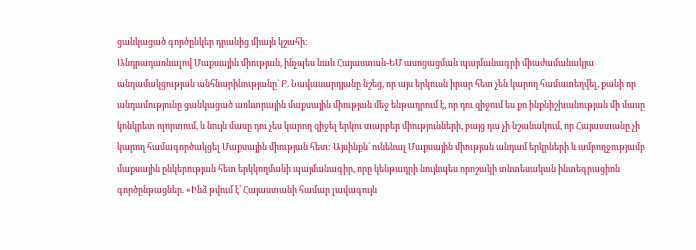ցանկացած գործընկեր դրանից միայն կշահի:
Անդրադառնալով Մաքսային միության, ինչպես նաև Հայաստան-ԵՄ ասոցացման պայմանագրի միաժամանակյա անդամակցության անհնարինությանը` Բ. Նավասարդյանը նշեց, որ այս երկուսն իրար հետ չեն կարող համատեղվել, քանի որ անդամությունը ցանկացած առևտրային մաքսային միության մեջ ենթադրում է, որ դու զիջում ես քո ինքնիշխանության մի մասը կոնկրետ ոլորտում, և նույն մասը դու չես կարող զիջել երկու տարբեր միությունների, բայց դա չի նշանակում, որ Հայաստանը չի կարող համագործակցել Մաքսային միության հետ: Այսինքն՝ ունենալ Մաքսային միության անդամ երկրների և ամբողջությամբ մաքսային ընկերության հետ երկկողմանի պայմանագիր, որը կենթադրի նույնպես որոշակի տնտեսական ինտեգրացիոն գործընթացներ. «Ինձ թվում է՝ Հայաստանի համար լավագույն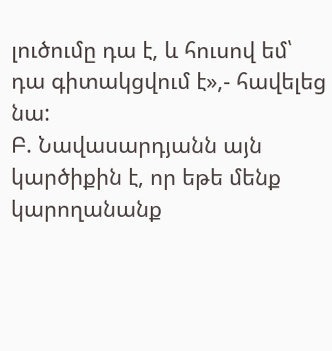լուծումը դա է, և հուսով եմ՝ դա գիտակցվում է»,- հավելեց նա:
Բ. Նավասարդյանն այն կարծիքին է, որ եթե մենք կարողանանք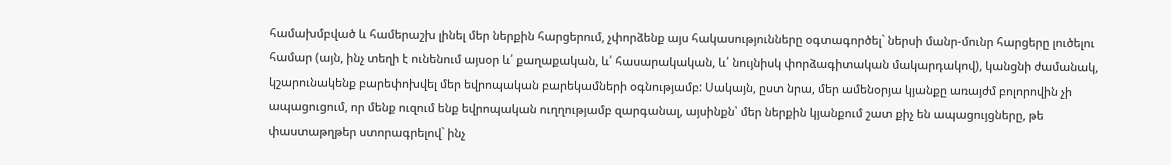համախմբված և համերաշխ լինել մեր ներքին հարցերում, չփորձենք այս հակասությունները օգտագործել` ներսի մանր-մունր հարցերը լուծելու համար (այն, ինչ տեղի է ունենում այսօր և՛ քաղաքական, և՛ հասարակական, և՛ նույնիսկ փորձագիտական մակարդակով), կանցնի ժամանակ, կշարունակենք բարեփոխվել մեր եվրոպական բարեկամների օգնությամբ: Սակայն, ըստ նրա, մեր ամենօրյա կյանքը առայժմ բոլորովին չի ապացուցում, որ մենք ուզում ենք եվրոպական ուղղությամբ զարգանալ, այսինքն՝ մեր ներքին կյանքում շատ քիչ են ապացույցները, թե փաստաթղթեր ստորագրելով` ինչ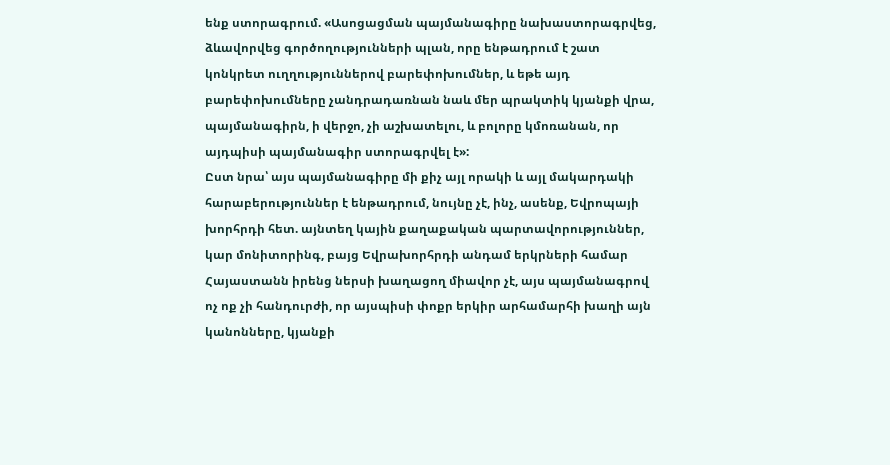ենք ստորագրում. «Ասոցացման պայմանագիրը նախաստորագրվեց, ձևավորվեց գործողությունների պլան, որը ենթադրում է շատ կոնկրետ ուղղություններով բարեփոխումներ, և եթե այդ բարեփոխումները չանդրադառնան նաև մեր պրակտիկ կյանքի վրա, պայմանագիրն, ի վերջո, չի աշխատելու, և բոլորը կմոռանան, որ այդպիսի պայմանագիր ստորագրվել է»:
Ըստ նրա՝ այս պայմանագիրը մի քիչ այլ որակի և այլ մակարդակի հարաբերություններ է ենթադրում, նույնը չէ, ինչ, ասենք, Եվրոպայի խորհրդի հետ. այնտեղ կային քաղաքական պարտավորություններ, կար մոնիտորինգ, բայց Եվրախորհրդի անդամ երկրների համար Հայաստանն իրենց ներսի խաղացող միավոր չէ, այս պայմանագրով ոչ ոք չի հանդուրժի, որ այսպիսի փոքր երկիր արհամարհի խաղի այն կանոնները, կյանքի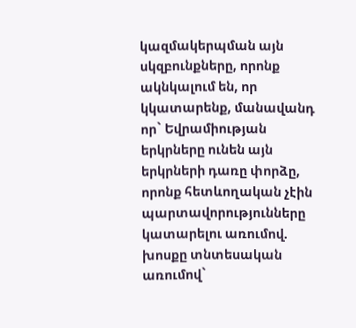կազմակերպման այն սկզբունքները, որոնք ակնկալում են, որ կկատարենք, մանավանդ որ` Եվրամիության երկրները ունեն այն երկրների դառը փորձը, որոնք հետևողական չէին պարտավորությունները կատարելու առումով. խոսքը տնտեսական առումով`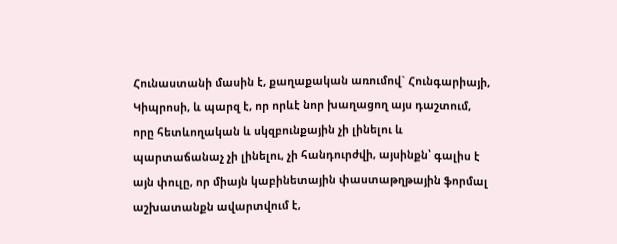Հունաստանի մասին է, քաղաքական առումով` Հունգարիայի, Կիպրոսի, և պարզ է, որ որևէ նոր խաղացող այս դաշտում, որը հետևողական և սկզբունքային չի լինելու և պարտաճանաչ չի լինելու, չի հանդուրժվի, այսինքն՝ գալիս է այն փուլը, որ միայն կաբինետային փաստաթղթային ֆորմալ աշխատանքն ավարտվում է,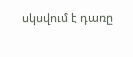սկսվում է դառը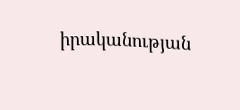իրականության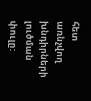հետ առնչվող խնդիրների լուծման փուլը: